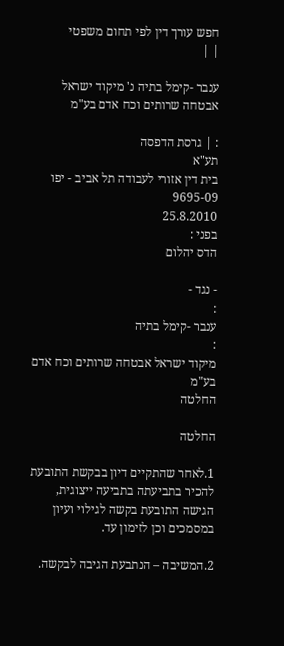חפש עורך דין לפי תחום משפטי
| |

ענבר -קימל בתיה נ' מיקוד ישראל אבטחה שרותים וכח אדם בע"מ

: | גרסת הדפסה
תע"א
בית דין אזורי לעבודה תל אביב - יפו
9695-09
25.8.2010
בפני :
הדס יהלום

- נגד -
:
ענבר -קימל בתיה
:
מיקוד ישראל אבטחה שרותים וכח אדם בע"מ
החלטה

החלטה

1.לאחר שהתקיים דיון בבקשת התובעת להכיר בתביעתה בתביעה ייצוגית, הגישה התובעת בקשה לגילוי ועיון במסמכים וכן לזימון עד.

2.המשיבה – הנתבעת הגיבה לבקשה.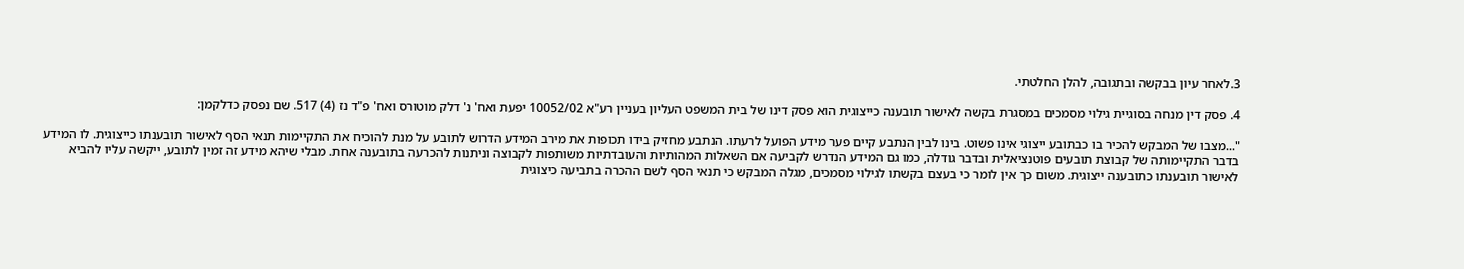3.לאחר עיון בבקשה ובתגובה, להלן החלטתי.

4. פסק דין מנחה בסוגיית גילוי מסמכים במסגרת בקשה לאישור תובענה כייצוגית הוא פסק דינו של בית המשפט העליון בעניין רע"א 10052/02 יפעת ואח' נ' דלק מוטורס ואח' פ"ד נז (4) 517. שם נפסק כדלקמן:

"...מצבו של המבקש להכיר בו כבתובע ייצוגי אינו פשוט. בינו לבין הנתבע קיים פער מידע הפועל לרעתו. הנתבע מחזיק בידו תכופות את מירב המידע הדרוש לתובע על מנת להוכיח את התקיימות תנאי הסף לאישור תובענתו כייצוגית. לו המידע בדבר התקיימותה של קבוצת תובעים פוטנציאלית ובדבר גודלה, כמו גם המידע הנדרש לקביעה אם השאלות המהותיות והעובדתיות משותפות לקבוצה וניתנות להכרעה בתובענה אחת. מבלי שיהא מידע זה זמין לתובע, ייקשה עליו להביא לאישור תובענתו כתובענה ייצוגית. משום כך אין לומר כי בעצם בקשתו לגילוי מסמכים, מגלה המבקש כי תנאי הסף לשם ההכרה בתביעה כיצוגית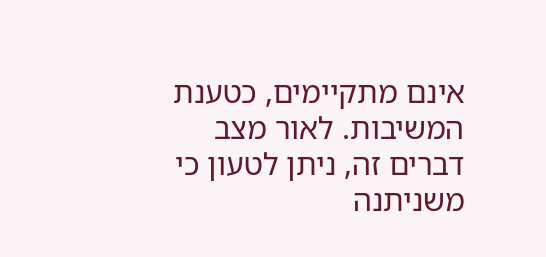אינם מתקיימים, כטענת המשיבות. לאור מצב דברים זה, ניתן לטעון כי משניתנה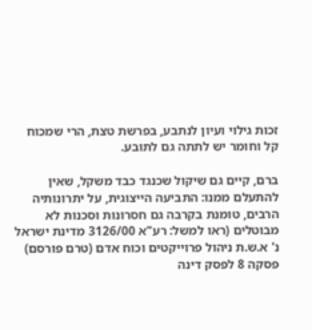זכות גילוי ועיון לנתבע, בפרשת טצת, הרי שמכוח קל וחומר יש לתתה גם לתובע.

ברם, קיים גם שיקול שכנגד כבד משקל, שאין להתעלם ממנו: התביעה הייצוגית, על יתרונותיה הרבים, טומנת בקרבה גם חסרונות וסכנות לא מבוטלים (ראו למשל: רע"א 3126/00 מדינת ישראל נ' א.ש.ת ניהול פרוייקטים וכוח אדם (טרם פורסם) פסקה 8 לפסק דינה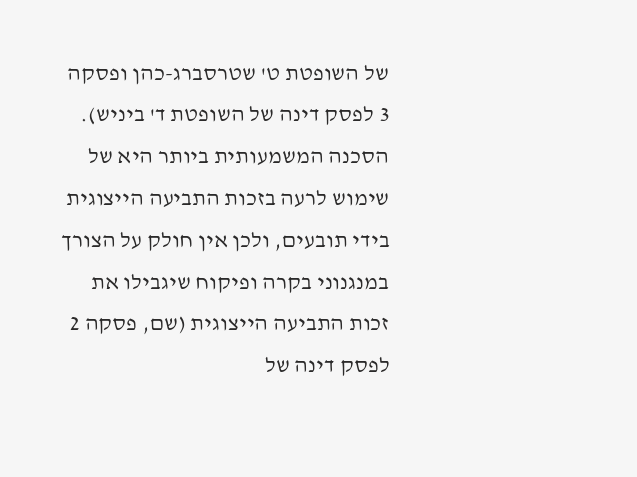של השופטת ט' שטרסברג-כהן ופסקה 3 לפסק דינה של השופטת ד' ביניש). הסכנה המשמעותית ביותר היא של שימוש לרעה בזכות התביעה הייצוגית בידי תובעים, ולכן אין חולק על הצורך במנגנוני בקרה ופיקוח שיגבילו את זכות התביעה הייצוגית (שם, פסקה 2 לפסק דינה של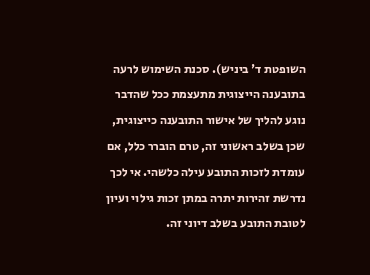השופטת ד' ביניש). סכנת השימוש לרעה בתובענה הייצוגית מתעצמת ככל שהדבר נוגע להליך של אישור התובענה כייצוגית, שכן בשלב ראשוני זה, טרם הוברר כלל, אם עומדת לזכות התובע עילה כלשהי. אי לכך נדרשת זהירות יתרה במתן זכות גילוי ועיון לטובת התובע בשלב דיוני זה.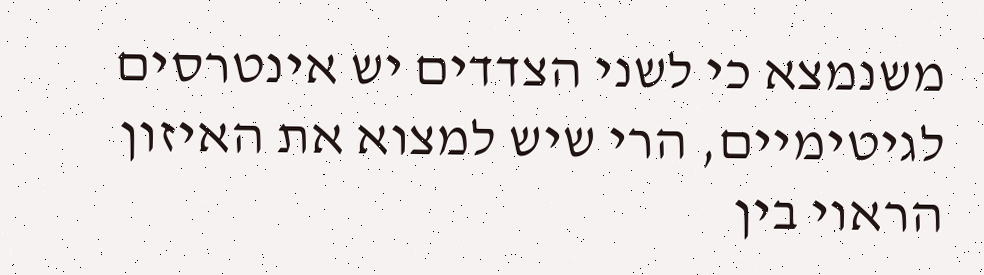משנמצא כי לשני הצדדים יש אינטרסים לגיטימיים, הרי שיש למצוא את האיזון הראוי בין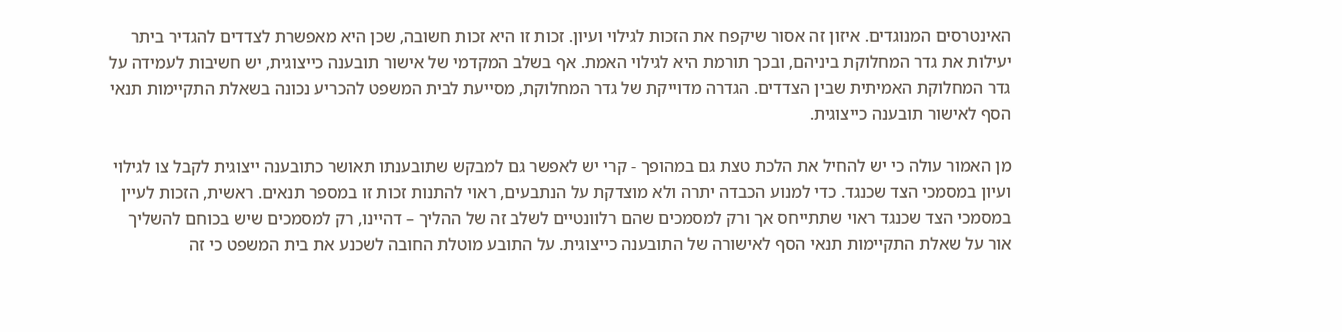האינטרסים המנוגדים. איזון זה אסור שיקפח את הזכות לגילוי ועיון. זכות זו היא זכות חשובה, שכן היא מאפשרת לצדדים להגדיר ביתר יעילות את גדר המחלוקת ביניהם, ובכך תורמת היא לגילוי האמת. אף בשלב המקדמי של אישור תובענה כייצוגית, יש חשיבות לעמידה על גדר המחלוקת האמיתית שבין הצדדים. הגדרה מדוייקת של גדר המחלוקת, מסייעת לבית המשפט להכריע נכונה בשאלת התקיימות תנאי הסף לאישור תובענה כייצוגית.

מן האמור עולה כי יש להחיל את הלכת טצת גם במהופך - קרי יש לאפשר גם למבקש שתובענתו תאושר כתובענה ייצוגית לקבל צו לגילוי ועיון במסמכי הצד שכנגד. כדי למנוע הכבדה יתרה ולא מוצדקת על הנתבעים, ראוי להתנות זכות זו במספר תנאים. ראשית, הזכות לעיין במסמכי הצד שכנגד ראוי שתתייחס אך ורק למסמכים שהם רלוונטיים לשלב זה של ההליך – דהיינו, רק למסמכים שיש בכוחם להשליך אור על שאלת התקיימות תנאי הסף לאישורה של התובענה כייצוגית. על התובע מוטלת החובה לשכנע את בית המשפט כי זה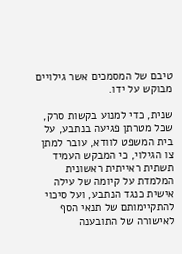טיבם של המסמכים אשר גילויים מבוקש על ידו.

שנית, כדי למנוע בקשות סרק, שכל מטרתן פגיעה בנתבע, על בית המשפט לוודא, עובר למתן צו הגילוי, כי המבקש העמיד תשתית ראייתית ראשונית המלמדת על קיומה של עילה אישית כנגד הנתבע, ועל סיכוי להתקיימותם של תנאי הסף לאישורה של התובענה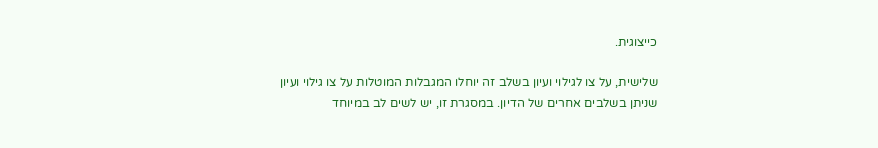כייצוגית.

שלישית, על צו לגילוי ועיון בשלב זה יוחלו המגבלות המוטלות על צו גילוי ועיון שניתן בשלבים אחרים של הדיון. במסגרת זו, יש לשים לב במיוחד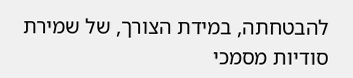להבטחתה, במידת הצורך, של שמירת סודיות מסמכי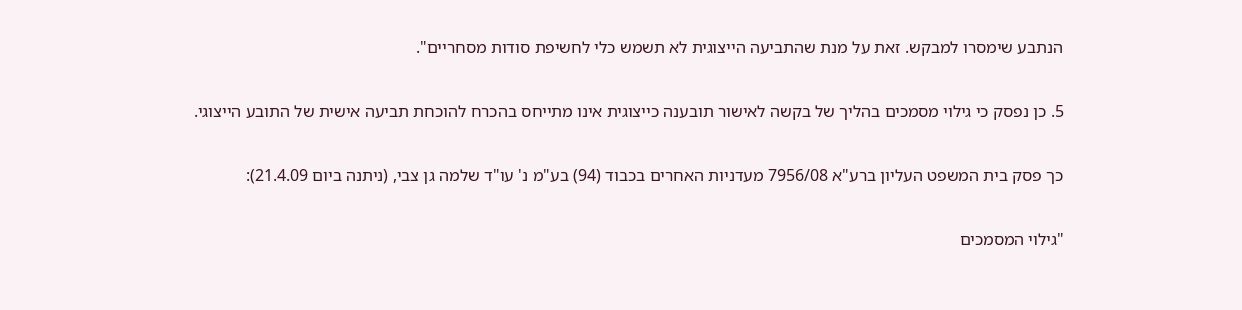הנתבע שימסרו למבקש. זאת על מנת שהתביעה הייצוגית לא תשמש כלי לחשיפת סודות מסחריים".

5. כן נפסק כי גילוי מסמכים בהליך של בקשה לאישור תובענה כייצוגית אינו מתייחס בהכרח להוכחת תביעה אישית של התובע הייצוגי.

כך פסק בית המשפט העליון ברע"א 7956/08 מעדניות האחרים בכבוד (94) בע"מ נ' עו"ד שלמה גן צבי, (ניתנה ביום 21.4.09):

"גילוי המסמכים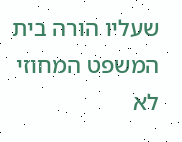שעליו הורה בית המשפט המחוזי לא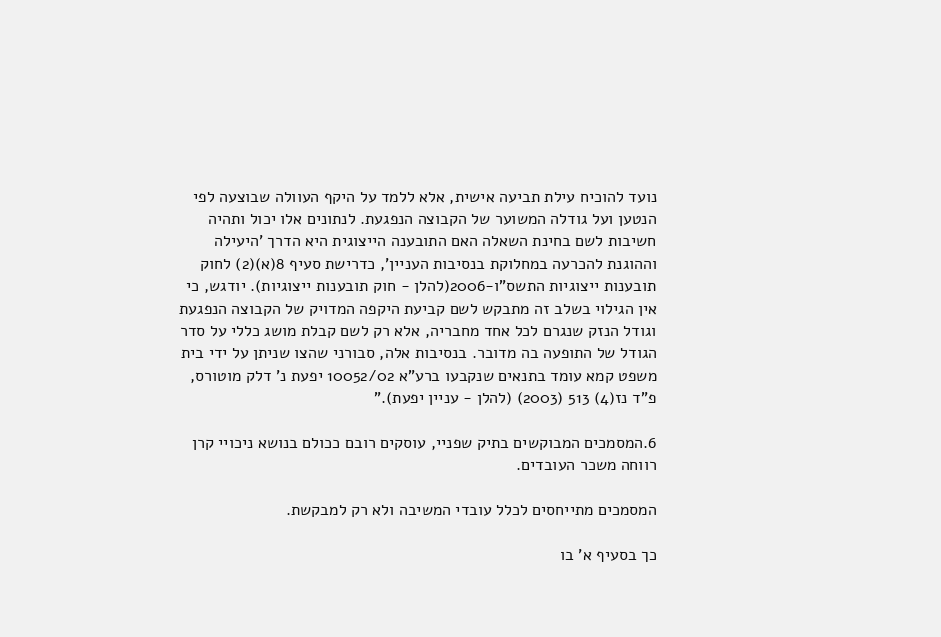נועד להוכיח עילת תביעה אישית, אלא ללמד על היקף העוולה שבוצעה לפי הנטען ועל גודלה המשוער של הקבוצה הנפגעת. לנתונים אלו יכול ותהיה חשיבות לשם בחינת השאלה האם התובענה הייצוגית היא הדרך 'היעילה וההוגנת להכרעה במחלוקת בנסיבות העניין', כדרישת סעיף 8(א)(2) לחוק תובענות ייצוגיות התשס"ו-2006(להלן - חוק תובענות ייצוגיות). יודגש, כי אין הגילוי בשלב זה מתבקש לשם קביעת היקפה המדויק של הקבוצה הנפגעת וגודל הנזק שנגרם לכל אחד מחבריה, אלא רק לשם קבלת מושג כללי על סדר הגודל של התופעה בה מדובר. בנסיבות אלה, סבורני שהצו שניתן על ידי בית משפט קמא עומד בתנאים שנקבעו ברע"א 10052/02 יפעת נ' דלק מוטורס, פ"ד נז(4) 513 (2003) (להלן - עניין יפעת)."

6.המסמכים המבוקשים בתיק שפניי, עוסקים רובם ככולם בנושא ניכויי קרן רווחה משכר העובדים.

המסמכים מתייחסים לכלל עובדי המשיבה ולא רק למבקשת.

כך בסעיף א' בו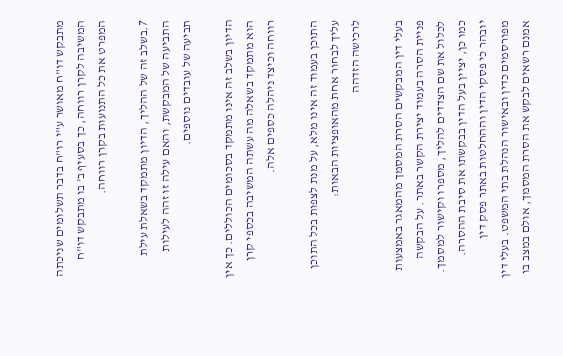מתבקש דו"ח מאושר ע"י רו"ח בדבר תשלומים שניכתה המשיבה לקרן רווחה, כך בסעיף ב' בו מתבקש דו"ח המפרט את כל התנועות בקרן רווחה.

7.בשלב זה של ההליך, הדיון מתמקד בשאלת עילת התביעה של המבקשת, והאם עילה זו זהה לעילות תביעה של עובדים נוספים.

הדיון בשלב זה אינו מתמקד בסכומים הכוללים. כך אין הוא מתמקד בשאלה מה עשתה המשיבה בכספי קרן רווחה וכיצד ניהלה כספים אלה.

התוכן בעמוד זה אינו מלא, על מנת לצפות בכל התוכן עליך לבחור אחת מהאופציות הבאות:
לרכישה הזדהה

בעלי דין המבקשים הסרת המסמך מהמאגר באמצעות פניית הסרה בעמוד יצירת הקשר באתר. על הבקשה לכלול את שם הצדדים להליך, מספרו וקישור למסמך. כמו כן, יציין בעל הדין בבקשתו את סיבת ההסרה. יובהר כי פסקי הדין וההחלטות באתר פסק דין מפורסמים כדין ובאישור הנהלת בתי המשפט. בעלי דין אמנם רשאים לבקש את הסרת המסמך, אולם במצב בו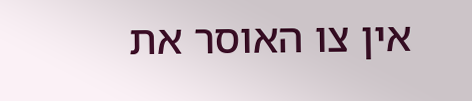אין צו האוסר את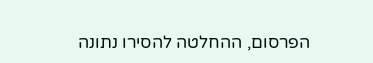הפרסום, ההחלטה להסירו נתונה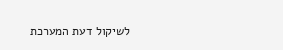לשיקול דעת המערכת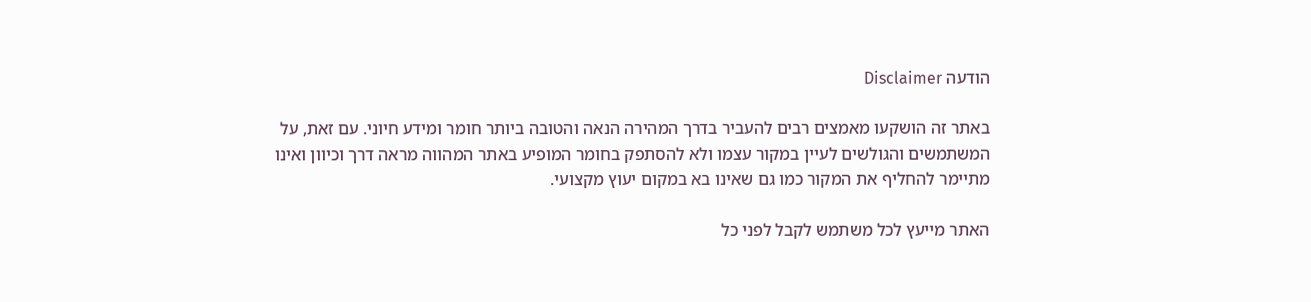הודעה Disclaimer

באתר זה הושקעו מאמצים רבים להעביר בדרך המהירה הנאה והטובה ביותר חומר ומידע חיוני. עם זאת, על המשתמשים והגולשים לעיין במקור עצמו ולא להסתפק בחומר המופיע באתר המהווה מראה דרך וכיוון ואינו מתיימר להחליף את המקור כמו גם שאינו בא במקום יעוץ מקצועי.

האתר מייעץ לכל משתמש לקבל לפני כל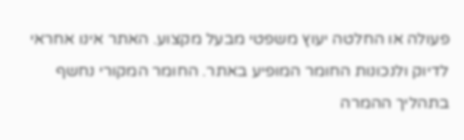פעולה או החלטה יעוץ משפטי מבעל מקצוע. האתר אינו אחראי לדיוק ולנכונות החומר המופיע באתר. החומר המקורי נחשף בתהליך ההמרה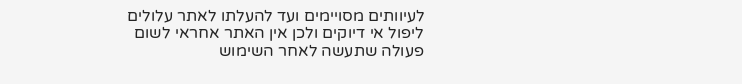לעיוותים מסויימים ועד להעלתו לאתר עלולים ליפול אי דיוקים ולכן אין האתר אחראי לשום פעולה שתעשה לאחר השימוש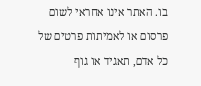בו. האתר אינו אחראי לשום פרסום או לאמיתות פרטים של כל אדם, תאגיד או גוף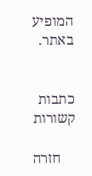המופיע באתר.


כתבות קשורות

    חזרה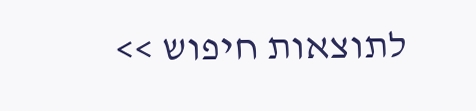לתוצאות חיפוש >>